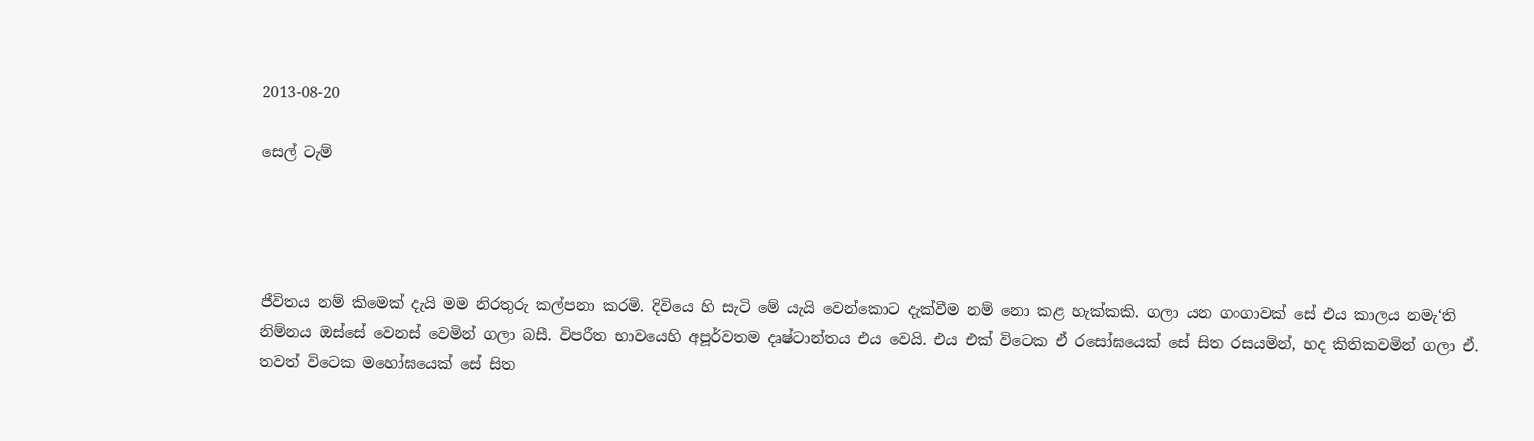2013-08-20

සෙල් ටැම්




ජීවිතය නම් කිමෙක් දැයි මම නිරතුරු කල්පනා කරමි. දිවියෙ හි සැටි මේ යැයි වෙන්කොට දැක්වීම නම් නො කළ හැක්කකි. ගලා යන ගංගාවක් සේ එය කාලය නමැ‘ති නිම්නය ඔස්සේ වෙනස් වෙමින් ගලා බසී. විපරීත භාවයෙහි අපූර්වතම දෘෂ්ටාන්තය එය වෙයි. එය එක් විටෙක ඒ රසෝඝයෙක් සේ සිත රසයමින්, හද කිතිකවමින් ගලා ඒ. තවත් විටෙක මහෝඝයෙක් සේ සිත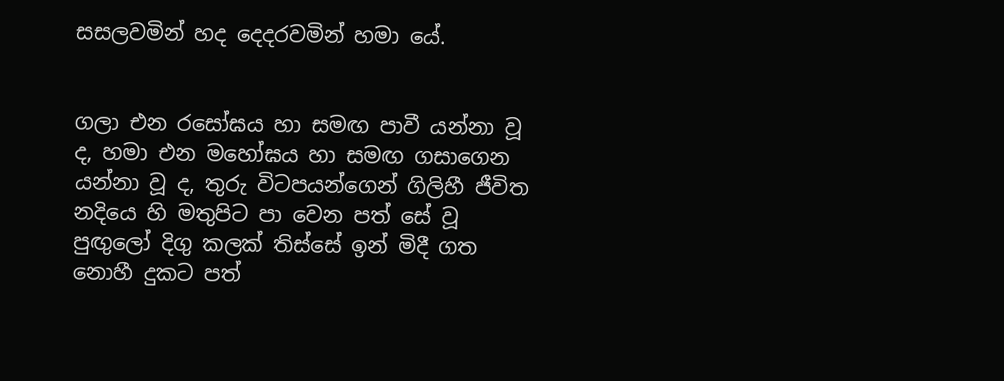සසලවමින් හද දෙදරවමින් හමා යේ.


ගලා එන රසෝඝය හා සමඟ පාවී යන්නා වූ ද, හමා එන මහෝඝය හා සමඟ ගසාගෙන යන්නා වූ ද, තුරු විටපයන්ගෙන් ගිලිහී ජීවිත නදියෙ හි මතුපිට පා වෙන පත් සේ වූ පුඟුලෝ දිගු කලක් තිස්සේ ඉන් මිදී ගත නොහී දුකට පත්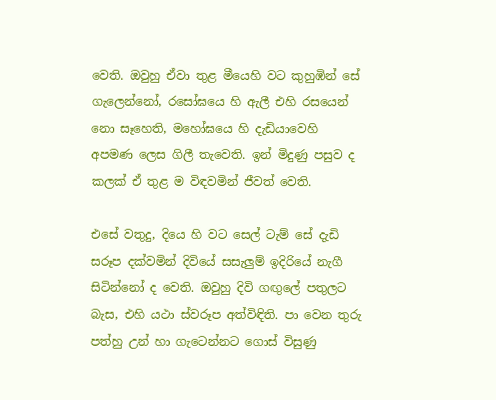වෙති. ඔවුහු ඒවා තුළ මීයෙහි වට කුහුඹින් සේ ගැලෙන්නෝ, රසෝඝයෙ හි ඇලී එහි රසයෙන් නො සෑහෙති, මහෝඝයෙ හි දැඩියාවෙහි අපමණ ලෙස ගිලී තැවෙති. ඉන් මිදුණු පසුව ද කලක් ඒ තුළ ම විඳවමින් ජීවත් වෙති.

එසේ වතුදු, දියෙ හි වට සෙල් ටැම් සේ දැඩි සරූප දක්වමින් දිවියේ සසැලුම් ඉදිරියේ නැගී සිටින්නෝ ද වෙති. ඔවුහු දිවි ගඟුලේ පතුලට බැස, එහි යථා ස්වරූප අත්විඳිති. පා වෙන තුරු පත්හු උන් හා ගැටෙන්නට ගොස් විසුණු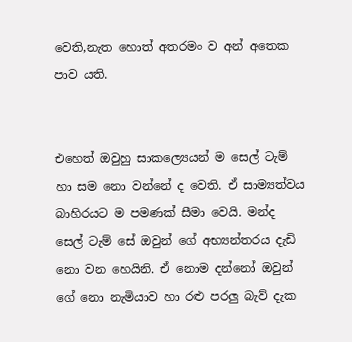වෙති,නැත හොත් අතරමං ව අන් අතෙක පාව යති.


එහෙත් ඔවුහු සාකල්‍යෙයන් ම සෙල් ටැම් හා සම නො වන්නේ ද වෙති. ඒ සාම්‍යත්වය බාහිරයට ම පමණක් සීමා වෙයි. මන්ද සෙල් ටැම් සේ ඔවුන් ගේ අභ්‍යන්තරය දැඩි නො වන හෙයිනි. ඒ නොම දන්නෝ ඔවුන් ගේ නො නැමියාව හා රළු පරලු බැව් දැක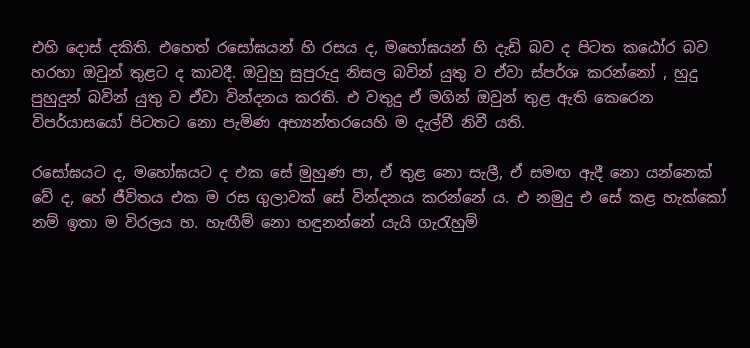එහි දොස් දකිති. එහෙත් රසෝඝයන් හි රසය ද, මහෝඝයන් හි දැඩි බව ද පිටත කඨෝර බව හරහා ඔවුන් තුළට ද කාවදී. ඔවුහු සුපුරුදු නිසල බවින් යුතු ව ඒවා ස්පර්ශ කරන්නෝ , හුදු පුහුදුන් බවින් යුතු ව ඒවා වින්දනය කරති. එ වතුදු ඒ මගින් ඔවුන් තුළ ඇති කෙරෙන විපර්යාසයෝ පිටතට නො පැමිණ අභ්‍යන්තරයෙහි ම දැල්වී නිවී යති.

රසෝඝයට ද, මහෝඝයට ද එක සේ මුහුණ පා, ඒ තුළ නො සැලී, ඒ සමඟ ඇදී නො යන්නෙක් වේ ද, හේ ජීවිතය එක ම රස ගුලාවක් සේ වින්දනය කරන්නේ ය. එ නමුදු එ සේ කළ හැක්කෝ නම් ඉතා ම විරලය හ. හැඟීම් නො හඳුනන්නේ යැයි ගැරැහුම්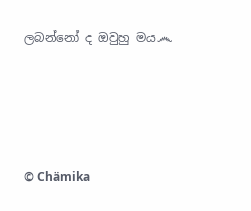ලබන්නෝ ද ඔවුහු මය෴




© Chämika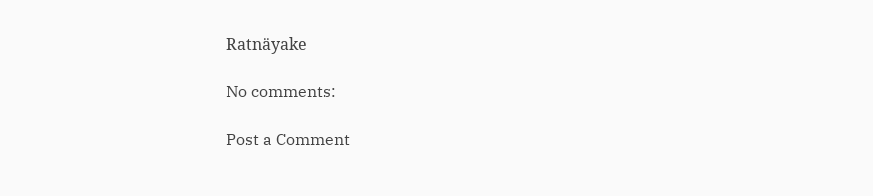Ratnäyake

No comments:

Post a Comment